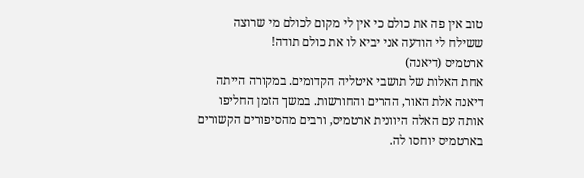טוב אין פה את כולם כי אין לי מקום לכולם מי שרוצה ששילח לי הודעה אני יביא לו את כולם תודה!
ארטמיס (דיאנה)
אחת האלות של תושבי איטליה הקדומים. במקורה הייתה דיאנה אלת האור, ההרים והחורשות. במשך הזמן החליפו אותה עם האלה היוונית ארטמיס, ורבים מהסיפורים הקשורים בארטמיס יוחסו לה.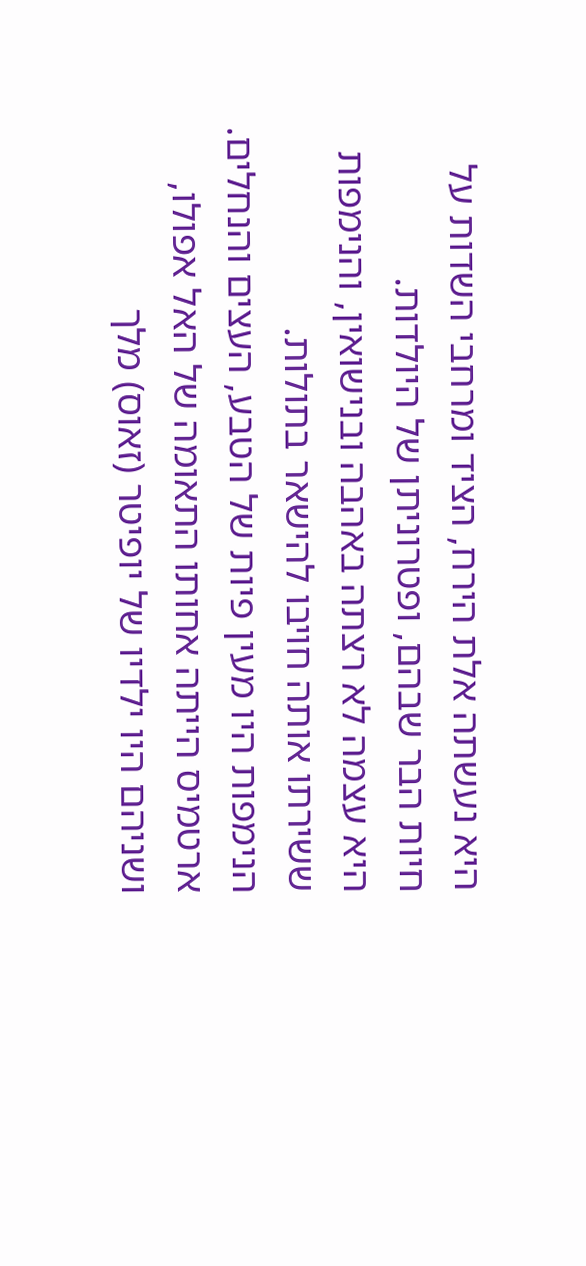היא נעשתה אלת הירח, הציד ומרחבי השדות על חיות הבר שבהם, ופטרוניתן של היולדות.
היא עצמה לא רצתה באהבה ובנישואין, והנימפות ששירתו אותה חויבו להישאר בתולות.
הנימפות היו מעין פיות של הטבע, העצים והנחלים.
ארטמיס הייתה אחותו התאומה של האל אפולו, ושניהם היו ילדיו של יופיטר (זאוס) מלך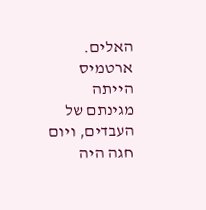האלים.
ארטמיס הייתה מגינתם של העבדים, ויום חגה היה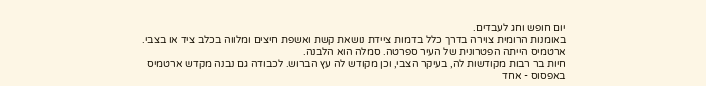יום חופש וחג לעבדים.
באומנות הרומית צוירה בדרך כלל בדמות ציידת נושאת קשת ואשפת חיצים ומלווה בכלב ציד או בצבי.
ארטמיס הייתה הפטרונית של העיר ספרטה. סמלה הוא הלבנה.
חיות בר רבות מקודשות לה, בעיקר הצבי, וכן מקודש לה עץ הברוש. לכבודה גם נבנה מקדש ארטמיס באפסוס - אחד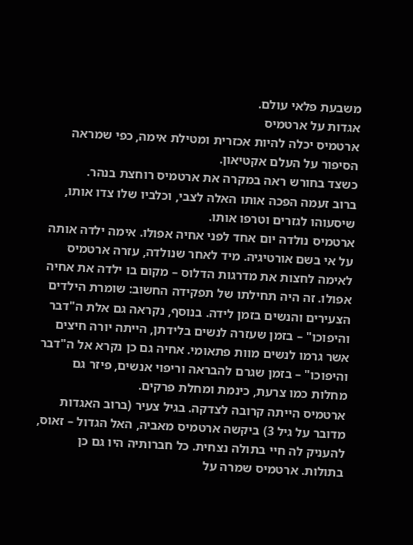משבעת פלאי עולם.
אגדות על ארטמיס
ארטמיס יכלה להיות אכזרית ומטילת אימה, כפי שמראה הסיפור על העלם אקטיאון.
כשצד בחורש ראה במקרה את ארטמיס רוחצת בנהר.
ברוב זעמה הפכה אותו האלה לצבי, וכלביו שלו צדו אותו, שיסעוהו לגזרים וטרפו אותו.
ארטמיס נולדה יום אחד לפני אחיה אפולו. אימה ילדה אותה על אי בשם אורטיגיה. מיד לאחר שנולדה, עזרה ארטמיס לאימה לחצות את מדרגות הדלוס – מקום בו ילדה את אחיה אפולו. זה היה תחילתו של תפקידה החשוב: שומרת הילדים הצעירים והנשים בזמן לידה. בנוסף, נקראה גם אלת ה"דבר והיפוכו" – בזמן שעזרה לנשים בלידתן, הייתה יורה חיצים אשר גרמו לנשים מוות פתאומי. אחיה גם כן נקרא אל ה"דבר והיפוכו" – בזמן שגרם להבראה וריפוי אנשים, פיזר גם מחלות כמו צרעת, כינמת ומחלת פרקים.
ארטמיס הייתה קרובה לצדקה. בגיל צעיר (ברוב האגדות מדובר על גיל 3) ביקשה ארטמיס מאביה, האל הגדול – זאוס, להעניק לה חיי בתולה נצחית. כל חברותיה היו גם כן בתולות. ארטמיס שמרה על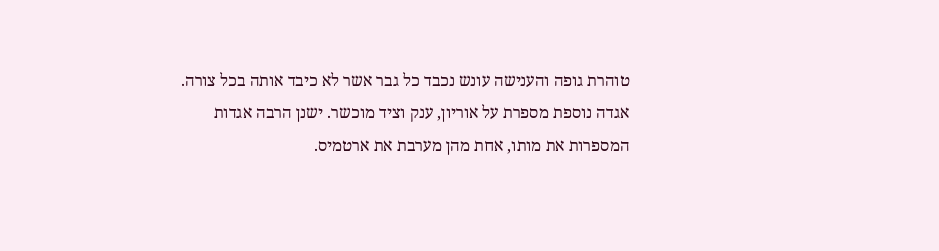טוהרת גופה והענישה עונש נכבד כל גבר אשר לא כיבד אותה בכל צורה.
אגדה נוספת מספרת על אוריון, ענק וציד מוכשר. ישנן הרבה אגדות המספרות את מותו, אחת מהן מערבת את ארטמיס.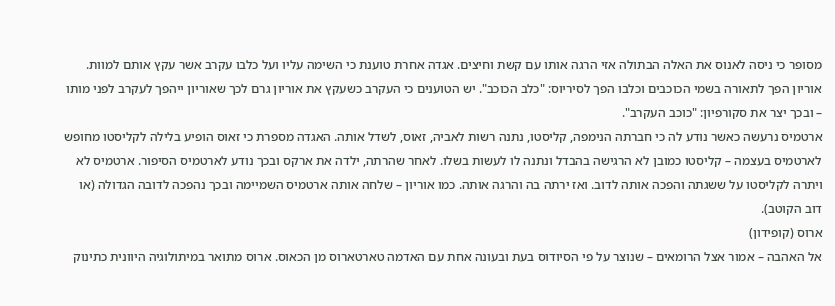מסופר כי ניסה לאנוס את האלה הבתולה אזי הרגה אותו עם קשת וחיצים. אגדה אחרת טוענת כי השימה עליו ועל כלבו עקרב אשר עקץ אותם למוות. אוריון הפך לתאורה בשמי הכוכבים וכלבו הפך לסיריוס: "כלב הכוכב". יש הטוענים כי העקרב כשעקץ את אוריון גרם לכך שאוריון ייהפך לעקרב לפני מותו – ובכך יצר את סקורפיון: "כוכב העקרב".
ארטמיס נרעשה כאשר נודע לה כי חברתה הנימפה, קליסטו, נתנה רשות לאביה, זאוס, לשדל אותה. האגדה מספרת כי זאוס הופיע בלילה לקליסטו מחופש לארטמיס בעצמה – קליסטו כמובן לא הרגישה בהבדל ונתנה לו לעשות בשלו. לאחר שהרתה, ילדה את ארקס ובכך נודע לארטמיס הסיפור. ארטמיס לא ויתרה לקליסטו על ששגתה והפכה אותה לדוב. ואז ירתה בה והרגה אותה. כמו אוריון – שלחה אותה ארטמיס השמיימה ובכך נהפכה לדובה הגדולה (או דוב הקוטב).
ארוס (קופידון)
אל האהבה – אמור אצל הרומאים – שנוצר על פי הסיודוס בעת ובעונה אחת עם האדמה טארטארוס מן הכאוס. ארוס מתואר במיתולוגיה היוונית כתינוק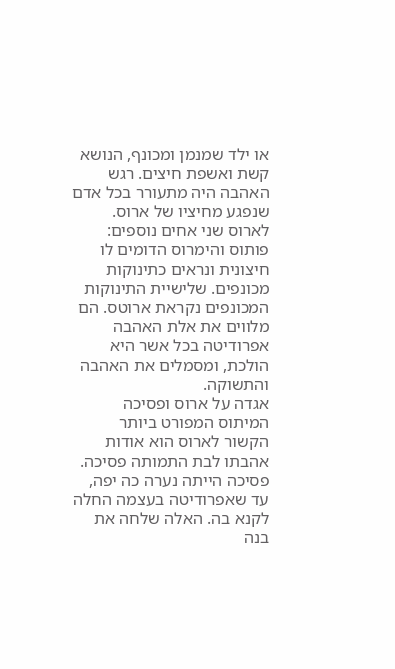או ילד שמנמן ומכונף, הנושא קשת ואשפת חיצים. רגש האהבה היה מתעורר בכל אדם שנפגע מחיציו של ארוס. לארוס שני אחים נוספים: פותוס והימרוס הדומים לו חיצונית ונראים כתינוקות מכונפים. שלישיית התינוקות המכונפים נקראת ארוטס. הם מלווים את אלת האהבה אפרודיטה בכל אשר היא הולכת, ומסמלים את האהבה והתשוקה.
אגדה על ארוס ופסיכה
המיתוס המפורט ביותר הקשור לארוס הוא אודות אהבתו לבת התמותה פסיכה. פסיכה הייתה נערה כה יפה, עד שאפרודיטה בעצמה החלה לקנא בה. האלה שלחה את בנה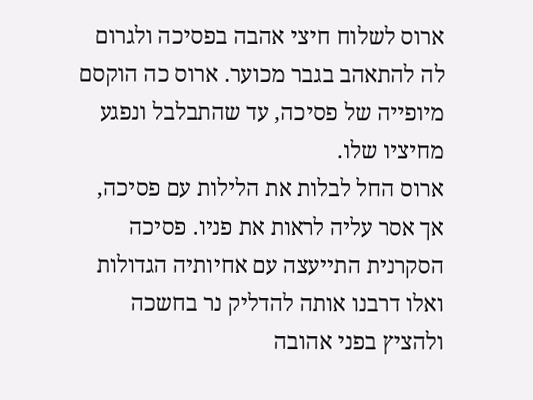ארוס לשלוח חיצי אהבה בפסיכה ולגרום לה להתאהב בגבר מכוער. ארוס כה הוקסם מיופייה של פסיכה, עד שהתבלבל ונפגע מחיציו שלו.
ארוס החל לבלות את הלילות עם פסיכה, אך אסר עליה לראות את פניו. פסיכה הסקרנית התייעצה עם אחיותיה הגדולות ואלו דרבנו אותה להדליק נר בחשכה ולהציץ בפני אהובה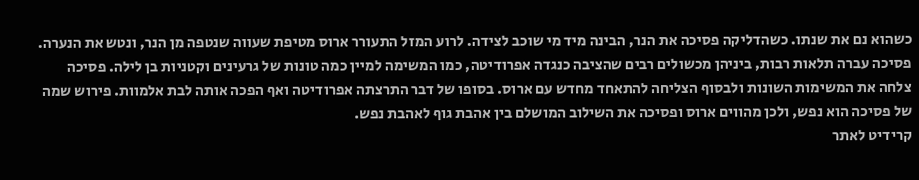כשהוא נם את שנתו. כשהדליקה פסיכה את הנר, הבינה מיד מי שוכב לצידה. לרוע המזל התעורר ארוס מטיפת שעווה שנטפה מן הנר, ונטש את הנערה. פסיכה עברה תלאות רבות, ביניהן מכשולים רבים שהציבה כנגדה אפרודיטה, כמו המשימה למיין כמה טונות של גרעינים וקטניות בן לילה. פסיכה צלחה את המשימות השונות ולבסוף הצליחה להתאחד מחדש עם ארוס. בסופו של דבר התרצתה אפרודיטה ואף הפכה אותה לבת אלמוות. פירוש שמה של פסיכה הוא נפש, ולכן מהווים ארוס ופסיכה את השילוב המושלם בין אהבת גוף לאהבת נפש.
קרידיט לאתר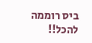ביס רוממה להכל!!